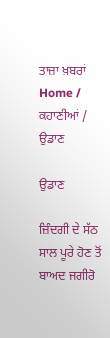ਤਾਜ਼ਾ ਖ਼ਬਰਾਂ
Home / ਕਹਾਣੀਆਂ / ਉਡਾਣ

ਉਡਾਣ

ਜ਼ਿੰਦਗੀ ਦੇ ਸੱਠ ਸਾਲ ਪੂਰੇ ਹੋਣ ਤੋਂ ਬਾਅਦ ਜਗੀਰੋ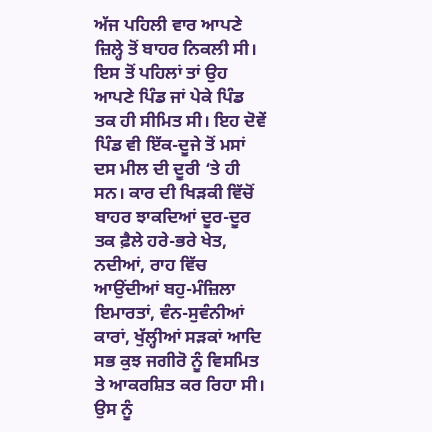ਅੱਜ ਪਹਿਲੀ ਵਾਰ ਆਪਣੇ ਜ਼ਿਲ੍ਹੇ ਤੋਂ ਬਾਹਰ ਨਿਕਲੀ ਸੀ। ਇਸ ਤੋਂ ਪਹਿਲਾਂ ਤਾਂ ਉਹ ਆਪਣੇ ਪਿੰਡ ਜਾਂ ਪੇਕੇ ਪਿੰਡ ਤਕ ਹੀ ਸੀਮਿਤ ਸੀ। ਇਹ ਦੋਵੇਂ ਪਿੰਡ ਵੀ ਇੱਕ-ਦੂਜੇ ਤੋਂ ਮਸਾਂ ਦਸ ਮੀਲ ਦੀ ਦੂਰੀ ‘ਤੇ ਹੀ ਸਨ। ਕਾਰ ਦੀ ਖਿੜਕੀ ਵਿੱਚੋਂ ਬਾਹਰ ਝਾਕਦਿਆਂ ਦੂਰ-ਦੂਰ ਤਕ ਫ਼ੈਲੇ ਹਰੇ-ਭਰੇ ਖੇਤ, ਨਦੀਆਂ, ਰਾਹ ਵਿੱਚ ਆਉਂਦੀਆਂ ਬਹੁ-ਮੰਜ਼ਿਲਾ ਇਮਾਰਤਾਂ, ਵੰਨ-ਸੁਵੰਨੀਆਂ ਕਾਰਾਂ, ਖੁੱਲ੍ਹੀਆਂ ਸੜਕਾਂ ਆਦਿ ਸਭ ਕੁਝ ਜਗੀਰੋ ਨੂੰ ਵਿਸਮਿਤ ਤੇ ਆਕਰਸ਼ਿਤ ਕਰ ਰਿਹਾ ਸੀ। ਉਸ ਨੂੰ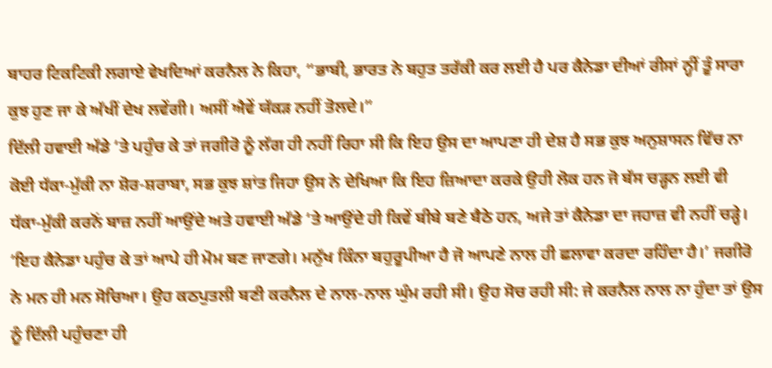ਬਾਹਰ ਟਿਕਟਿਕੀ ਲਗਾਏ ਵੇਖਦਿਆਂ ਕਰਨੈਲ ਨੇ ਕਿਹਾ, “ਭਾਬੀ, ਭਾਰਤ ਨੇ ਬਹੁਤ ਤਰੱਕੀ ਕਰ ਲਈ ਹੈ ਪਰ ਕੈਨੇਡਾ ਦੀਆਂ ਰੀਸਾਂ ਨ੍ਹੀਂ ਤੂੰ ਸਾਰਾ ਕੁਝ ਹੁਣ ਜਾ ਕੇ ਅੱਖੀਂ ਦੇਖ ਲਵੇਂਗੀ। ਅਸੀਂ ਐਵੇਂ ਯੱਕੜ ਨਹੀਂ ਤੋਲਦੇ।”
ਦਿੱਲੀ ਹਵਾਈ ਅੱਡੇ ‘ਤੇ ਪਹੁੰਚ ਕੇ ਤਾਂ ਜਗੀਰੋ ਨੂੰ ਲੱਗ ਹੀ ਨਹੀਂ ਰਿਹਾ ਸੀ ਕਿ ਇਹ ਉਸ ਦਾ ਆਪਣਾ ਹੀ ਦੇਸ਼ ਹੈ ਸਭ ਕੁਝ ਅਨੁਸ਼ਾਸਨ ਵਿੱਚ ਨਾ ਕੋਈ ਧੱਕਾ-ਮੁੱਕੀ ਨਾ ਸ਼ੋਰ-ਸ਼ਰਾਬਾ, ਸਭ ਕੁਝ ਸ਼ਾਂਤ ਜਿਹਾ ਉਸ ਨੇ ਦੇਖਿਆ ਕਿ ਇਹ ਜ਼ਿਆਦਾ ਕਰਕੇ ਉਹੀ ਲੋਕ ਹਨ ਜੋ ਬੱਸ ਚੜ੍ਹਨ ਲਈ ਵੀ ਧੱਕਾ-ਮੁੱਕੀ ਕਰਨੋਂ ਬਾਜ਼ ਨਹੀਂ ਆਉਂਦੇ ਅਤੇ ਹਵਾਈ ਅੱਡੇ ‘ਤੇ ਆਉਂਦੇ ਹੀ ਕਿਵੇਂ ਬੀਬੇ ਬਣੇ ਬੈਠੇ ਹਨ, ਅਜੇ ਤਾਂ ਕੈਨੇਡਾ ਦਾ ਜਹਾਜ਼ ਵੀ ਨਹੀਂ ਚੜ੍ਹੇ। ‘ਇਹ ਕੈਨੇਡਾ ਪਹੁੰਚ ਕੇ ਤਾਂ ਆਪੇ ਹੀ ਮੋਮ ਬਣ ਜਾਣਗੇ। ਮਨੁੱਖ ਕਿੰਨਾ ਬਹੁਰੂਪੀਆ ਹੈ ਜੋ ਆਪਣੇ ਨਾਲ ਹੀ ਛਲਾਵਾ ਕਰਦਾ ਰਹਿੰਦਾ ਹੈ।’ ਜਗੀਰੋ ਨੇ ਮਨ ਹੀ ਮਨ ਸੋਚਿਆ। ਉਹ ਕਠਪੁਤਲੀ ਬਣੀ ਕਰਨੈਲ ਦੇ ਨਾਲ-ਨਾਲ ਘੁੰਮ ਰਹੀ ਸੀ। ਉਹ ਸੋਚ ਰਹੀ ਸੀ: ਜੇ ਕਰਨੈਲ ਨਾਲ ਨਾ ਹੁੰਦਾ ਤਾਂ ਉਸ ਨੂੰ ਦਿੱਲੀ ਪਹੁੰਚਣਾ ਹੀ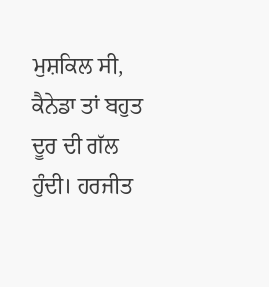ਮੁਸ਼ਕਿਲ ਸੀ, ਕੈਨੇਡਾ ਤਾਂ ਬਹੁਤ ਦੂਰ ਦੀ ਗੱਲ ਹੁੰਦੀ। ਹਰਜੀਤ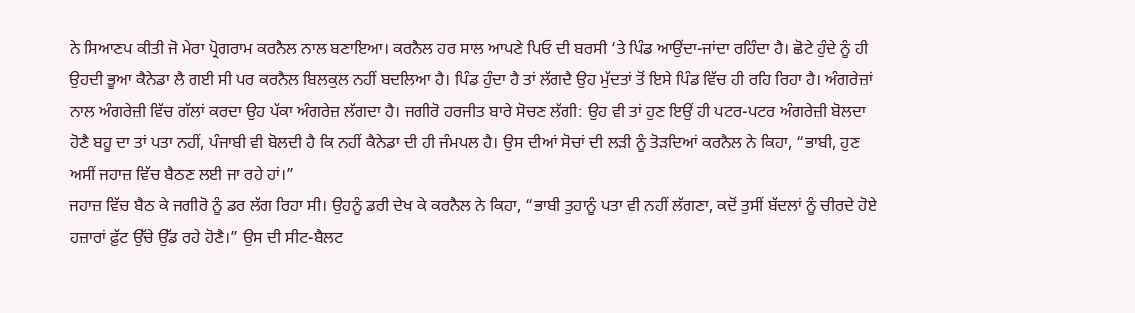ਨੇ ਸਿਆਣਪ ਕੀਤੀ ਜੋ ਮੇਰਾ ਪ੍ਰੋਗਰਾਮ ਕਰਨੈਲ ਨਾਲ ਬਣਾਇਆ। ਕਰਨੈਲ ਹਰ ਸਾਲ ਆਪਣੇ ਪਿਓ ਦੀ ਬਰਸੀ ‘ਤੇ ਪਿੰਡ ਆਉਂਦਾ-ਜਾਂਦਾ ਰਹਿੰਦਾ ਹੈ। ਛੋਟੇ ਹੁੰਦੇ ਨੂੰ ਹੀ ਉਹਦੀ ਭੂਆ ਕੈਨੇਡਾ ਲੈ ਗਈ ਸੀ ਪਰ ਕਰਨੈਲ ਬਿਲਕੁਲ ਨਹੀਂ ਬਦਲਿਆ ਹੈ। ਪਿੰਡ ਹੁੰਦਾ ਹੈ ਤਾਂ ਲੱਗਦੈ ਉਹ ਮੁੱਦਤਾਂ ਤੋਂ ਇਸੇ ਪਿੰਡ ਵਿੱਚ ਹੀ ਰਹਿ ਰਿਹਾ ਹੈ। ਅੰਗਰੇਜ਼ਾਂ ਨਾਲ ਅੰਗਰੇਜ਼ੀ ਵਿੱਚ ਗੱਲਾਂ ਕਰਦਾ ਉਹ ਪੱਕਾ ਅੰਗਰੇਜ਼ ਲੱਗਦਾ ਹੈ। ਜਗੀਰੋ ਹਰਜੀਤ ਬਾਰੇ ਸੋਚਣ ਲੱਗੀ: ਉਹ ਵੀ ਤਾਂ ਹੁਣ ਇਉਂ ਹੀ ਪਟਰ-ਪਟਰ ਅੰਗਰੇਜ਼ੀ ਬੋਲਦਾ ਹੋਣੈ ਬਹੂ ਦਾ ਤਾਂ ਪਤਾ ਨਹੀਂ, ਪੰਜਾਬੀ ਵੀ ਬੋਲਦੀ ਹੈ ਕਿ ਨਹੀਂ ਕੈਨੇਡਾ ਦੀ ਹੀ ਜੰਮਪਲ ਹੈ। ਉਸ ਦੀਆਂ ਸੋਚਾਂ ਦੀ ਲੜੀ ਨੂੰ ਤੋੜਦਿਆਂ ਕਰਨੈਲ ਨੇ ਕਿਹਾ, “ਭਾਬੀ, ਹੁਣ ਅਸੀਂ ਜਹਾਜ਼ ਵਿੱਚ ਬੈਠਣ ਲਈ ਜਾ ਰਹੇ ਹਾਂ।”
ਜਹਾਜ਼ ਵਿੱਚ ਬੈਠ ਕੇ ਜਗੀਰੋ ਨੂੰ ਡਰ ਲੱਗ ਰਿਹਾ ਸੀ। ਉਹਨੂੰ ਡਰੀ ਦੇਖ ਕੇ ਕਰਨੈਲ ਨੇ ਕਿਹਾ, “ਭਾਬੀ ਤੁਹਾਨੂੰ ਪਤਾ ਵੀ ਨਹੀਂ ਲੱਗਣਾ, ਕਦੋਂ ਤੁਸੀਂ ਬੱਦਲਾਂ ਨੂੰ ਚੀਰਦੇ ਹੋਏ ਹਜ਼ਾਰਾਂ ਫ਼ੁੱਟ ਉੱਚੇ ਉੱਡ ਰਹੇ ਹੋਣੈ।” ਉਸ ਦੀ ਸੀਟ-ਬੈਲਟ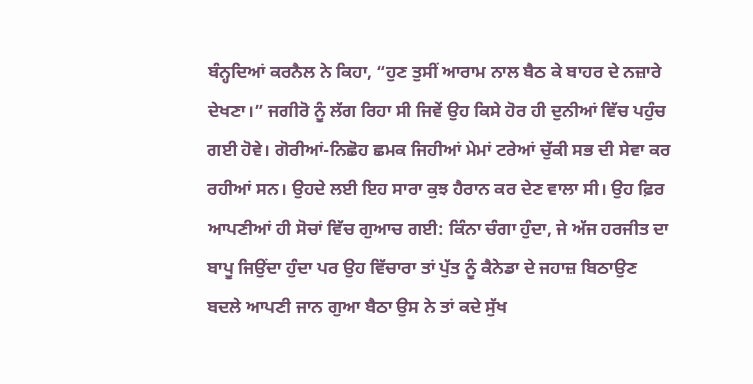ਬੰਨ੍ਹਦਿਆਂ ਕਰਨੈਲ ਨੇ ਕਿਹਾ, “ਹੁਣ ਤੁਸੀਂ ਆਰਾਮ ਨਾਲ ਬੈਠ ਕੇ ਬਾਹਰ ਦੇ ਨਜ਼ਾਰੇ ਦੇਖਣਾ।” ਜਗੀਰੋ ਨੂੰ ਲੱਗ ਰਿਹਾ ਸੀ ਜਿਵੇਂ ਉਹ ਕਿਸੇ ਹੋਰ ਹੀ ਦੁਨੀਆਂ ਵਿੱਚ ਪਹੁੰਚ ਗਈ ਹੋਵੇ। ਗੋਰੀਆਂ-ਨਿਛੋਹ ਛਮਕ ਜਿਹੀਆਂ ਮੇਮਾਂ ਟਰੇਆਂ ਚੁੱਕੀ ਸਭ ਦੀ ਸੇਵਾ ਕਰ ਰਹੀਆਂ ਸਨ। ਉਹਦੇ ਲਈ ਇਹ ਸਾਰਾ ਕੁਝ ਹੈਰਾਨ ਕਰ ਦੇਣ ਵਾਲਾ ਸੀ। ਉਹ ਫ਼ਿਰ ਆਪਣੀਆਂ ਹੀ ਸੋਚਾਂ ਵਿੱਚ ਗੁਆਚ ਗਈ: ਕਿੰਨਾ ਚੰਗਾ ਹੁੰਦਾ, ਜੇ ਅੱਜ ਹਰਜੀਤ ਦਾ ਬਾਪੂ ਜਿਉਂਦਾ ਹੁੰਦਾ ਪਰ ਉਹ ਵਿੱਚਾਰਾ ਤਾਂ ਪੁੱਤ ਨੂੰ ਕੈਨੇਡਾ ਦੇ ਜਹਾਜ਼ ਬਿਠਾਉਣ ਬਦਲੇ ਆਪਣੀ ਜਾਨ ਗੁਆ ਬੈਠਾ ਉਸ ਨੇ ਤਾਂ ਕਦੇ ਸੁੱਖ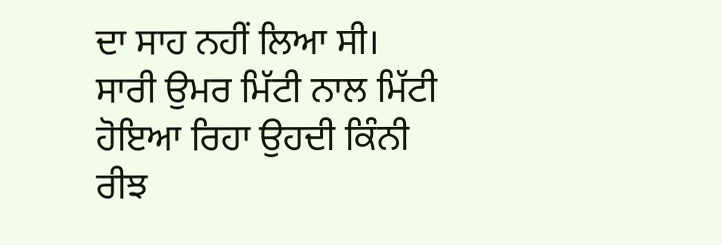ਦਾ ਸਾਹ ਨਹੀਂ ਲਿਆ ਸੀ। ਸਾਰੀ ਉਮਰ ਮਿੱਟੀ ਨਾਲ ਮਿੱਟੀ ਹੋਇਆ ਰਿਹਾ ਉਹਦੀ ਕਿੰਨੀ ਰੀਝ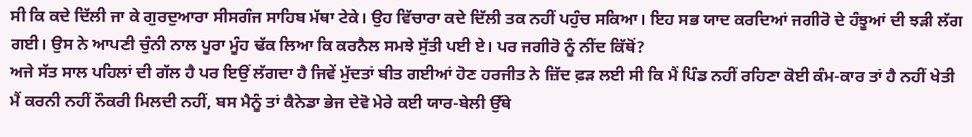ਸੀ ਕਿ ਕਦੇ ਦਿੱਲੀ ਜਾ ਕੇ ਗੁਰਦੁਆਰਾ ਸੀਸਗੰਜ ਸਾਹਿਬ ਮੱਥਾ ਟੇਕੇ। ਉਹ ਵਿੱਚਾਰਾ ਕਦੇ ਦਿੱਲੀ ਤਕ ਨਹੀਂ ਪਹੁੰਚ ਸਕਿਆ। ਇਹ ਸਭ ਯਾਦ ਕਰਦਿਆਂ ਜਗੀਰੋ ਦੇ ਹੰਝੂਆਂ ਦੀ ਝੜੀ ਲੱਗ ਗਈ। ਉਸ ਨੇ ਆਪਣੀ ਚੁੰਨੀ ਨਾਲ ਪੂਰਾ ਮੂੰਹ ਢੱਕ ਲਿਆ ਕਿ ਕਰਨੈਲ ਸਮਝੇ ਸੁੱਤੀ ਪਈ ਏ। ਪਰ ਜਗੀਰੋ ਨੂੰ ਨੀਂਦ ਕਿੱਥੋਂ?
ਅਜੇ ਸੱਤ ਸਾਲ ਪਹਿਲਾਂ ਦੀ ਗੱਲ ਹੈ ਪਰ ਇਉਂ ਲੱਗਦਾ ਹੈ ਜਿਵੇਂ ਮੁੱਦਤਾਂ ਬੀਤ ਗਈਆਂ ਹੋਣ ਹਰਜੀਤ ਨੇ ਜ਼ਿੱਦ ਫ਼ੜ ਲਈ ਸੀ ਕਿ ਮੈਂ ਪਿੰਡ ਨਹੀਂ ਰਹਿਣਾ ਕੋਈ ਕੰਮ-ਕਾਰ ਤਾਂ ਹੈ ਨਹੀਂ ਖੇਤੀ ਮੈਂ ਕਰਨੀ ਨਹੀਂ ਨੌਕਰੀ ਮਿਲਦੀ ਨਹੀਂ, ਬਸ ਮੈਨੂੰ ਤਾਂ ਕੈਨੇਡਾ ਭੇਜ ਦੇਵੋ ਮੇਰੇ ਕਈ ਯਾਰ-ਬੇਲੀ ਉੱਥੇ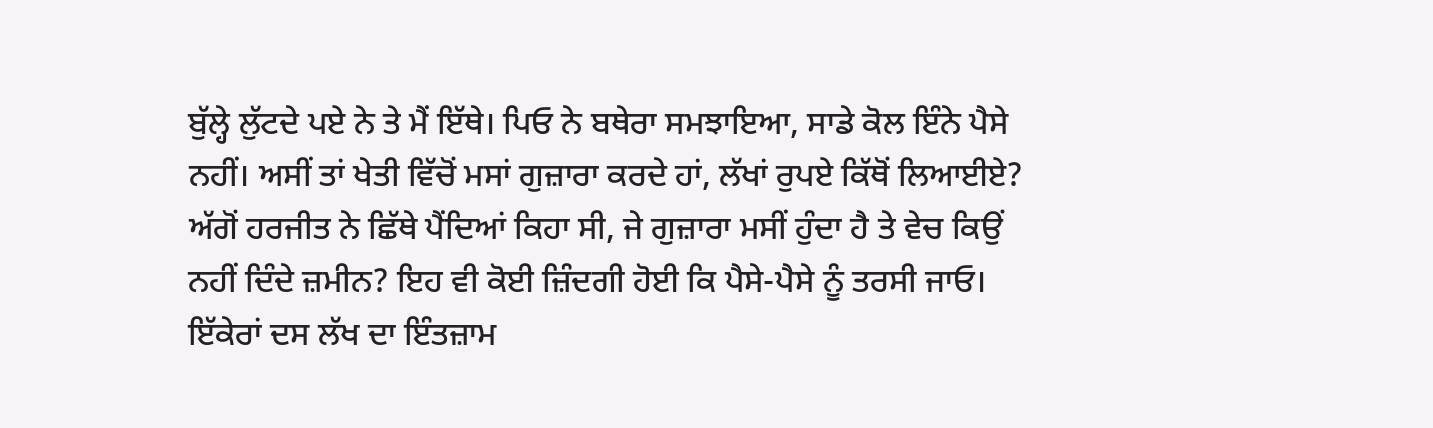ਬੁੱਲ੍ਹੇ ਲੁੱਟਦੇ ਪਏ ਨੇ ਤੇ ਮੈਂ ਇੱਥੇ। ਪਿਓ ਨੇ ਬਥੇਰਾ ਸਮਝਾਇਆ, ਸਾਡੇ ਕੋਲ ਇੰਨੇ ਪੈਸੇ ਨਹੀਂ। ਅਸੀਂ ਤਾਂ ਖੇਤੀ ਵਿੱਚੋਂ ਮਸਾਂ ਗੁਜ਼ਾਰਾ ਕਰਦੇ ਹਾਂ, ਲੱਖਾਂ ਰੁਪਏ ਕਿੱਥੋਂ ਲਿਆਈਏ? ਅੱਗੋਂ ਹਰਜੀਤ ਨੇ ਛਿੱਥੇ ਪੈਂਦਿਆਂ ਕਿਹਾ ਸੀ, ਜੇ ਗੁਜ਼ਾਰਾ ਮਸੀਂ ਹੁੰਦਾ ਹੈ ਤੇ ਵੇਚ ਕਿਉਂ ਨਹੀਂ ਦਿੰਦੇ ਜ਼ਮੀਨ? ਇਹ ਵੀ ਕੋਈ ਜ਼ਿੰਦਗੀ ਹੋਈ ਕਿ ਪੈਸੇ-ਪੈਸੇ ਨੂੰ ਤਰਸੀ ਜਾਓ। ਇੱਕੇਰਾਂ ਦਸ ਲੱਖ ਦਾ ਇੰਤਜ਼ਾਮ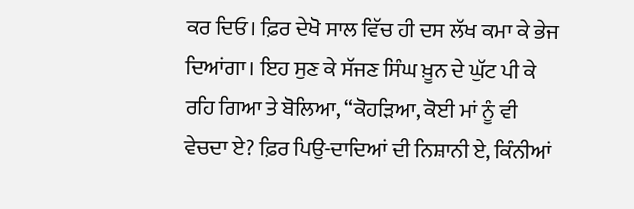ਕਰ ਦਿਓ। ਫ਼ਿਰ ਦੇਖੋ ਸਾਲ ਵਿੱਚ ਹੀ ਦਸ ਲੱਖ ਕਮਾ ਕੇ ਭੇਜ ਦਿਆਂਗਾ। ਇਹ ਸੁਣ ਕੇ ਸੱਜਣ ਸਿੰਘ ਖ਼ੂਨ ਦੇ ਘੁੱਟ ਪੀ ਕੇ ਰਹਿ ਗਿਆ ਤੇ ਬੋਲਿਆ, “ਕੋਹੜਿਆ, ਕੋਈ ਮਾਂ ਨੂੰ ਵੀ ਵੇਚਦਾ ਏ? ਫ਼ਿਰ ਪਿਉ-ਦਾਦਿਆਂ ਦੀ ਨਿਸ਼ਾਨੀ ਏ, ਕਿੰਨੀਆਂ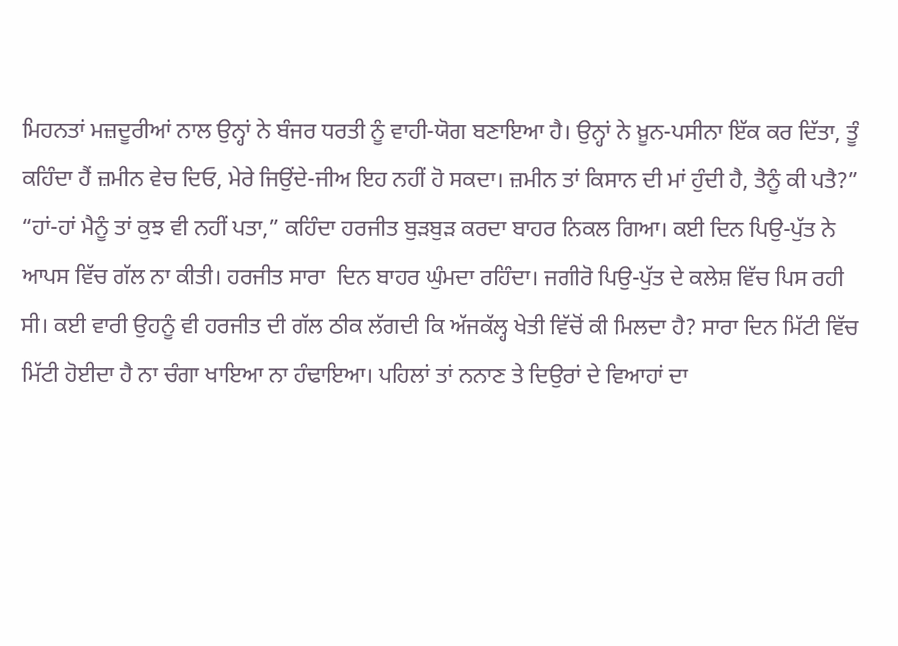ਮਿਹਨਤਾਂ ਮਜ਼ਦੂਰੀਆਂ ਨਾਲ ਉਨ੍ਹਾਂ ਨੇ ਬੰਜਰ ਧਰਤੀ ਨੂੰ ਵਾਹੀ-ਯੋਗ ਬਣਾਇਆ ਹੈ। ਉਨ੍ਹਾਂ ਨੇ ਖ਼ੂਨ-ਪਸੀਨਾ ਇੱਕ ਕਰ ਦਿੱਤਾ, ਤੂੰ ਕਹਿੰਦਾ ਹੈਂ ਜ਼ਮੀਨ ਵੇਚ ਦਿਓ, ਮੇਰੇ ਜਿਉਂਦੇ-ਜੀਅ ਇਹ ਨਹੀਂ ਹੋ ਸਕਦਾ। ਜ਼ਮੀਨ ਤਾਂ ਕਿਸਾਨ ਦੀ ਮਾਂ ਹੁੰਦੀ ਹੈ, ਤੈਨੂੰ ਕੀ ਪਤੈ?” “ਹਾਂ-ਹਾਂ ਮੈਨੂੰ ਤਾਂ ਕੁਝ ਵੀ ਨਹੀਂ ਪਤਾ,” ਕਹਿੰਦਾ ਹਰਜੀਤ ਬੁੜਬੁੜ ਕਰਦਾ ਬਾਹਰ ਨਿਕਲ ਗਿਆ। ਕਈ ਦਿਨ ਪਿਉ-ਪੁੱਤ ਨੇ ਆਪਸ ਵਿੱਚ ਗੱਲ ਨਾ ਕੀਤੀ। ਹਰਜੀਤ ਸਾਰਾ  ਦਿਨ ਬਾਹਰ ਘੁੰਮਦਾ ਰਹਿੰਦਾ। ਜਗੀਰੋ ਪਿਉ-ਪੁੱਤ ਦੇ ਕਲੇਸ਼ ਵਿੱਚ ਪਿਸ ਰਹੀ ਸੀ। ਕਈ ਵਾਰੀ ਉਹਨੂੰ ਵੀ ਹਰਜੀਤ ਦੀ ਗੱਲ ਠੀਕ ਲੱਗਦੀ ਕਿ ਅੱਜਕੱਲ੍ਹ ਖੇਤੀ ਵਿੱਚੋਂ ਕੀ ਮਿਲਦਾ ਹੈ? ਸਾਰਾ ਦਿਨ ਮਿੱਟੀ ਵਿੱਚ ਮਿੱਟੀ ਹੋਈਦਾ ਹੈ ਨਾ ਚੰਗਾ ਖਾਇਆ ਨਾ ਹੰਢਾਇਆ। ਪਹਿਲਾਂ ਤਾਂ ਨਨਾਣ ਤੇ ਦਿਉਰਾਂ ਦੇ ਵਿਆਹਾਂ ਦਾ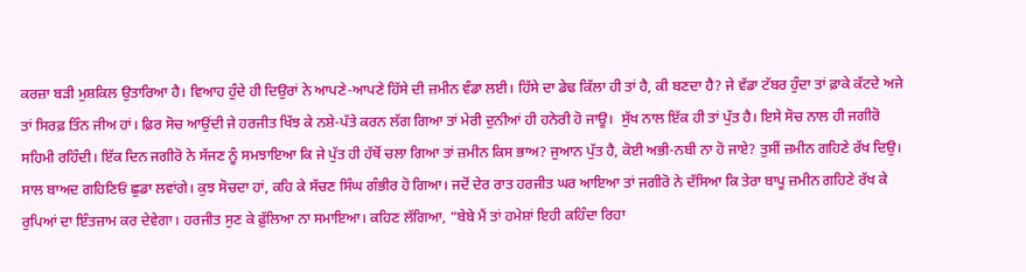ਕਰਜ਼ਾ ਬੜੀ ਮੁਸ਼ਕਿਲ ਉਤਾਰਿਆ ਹੈ। ਵਿਆਹ ਹੁੰਦੇ ਹੀ ਦਿਉਰਾਂ ਨੇ ਆਪਣੇ-ਆਪਣੇ ਹਿੱਸੇ ਦੀ ਜ਼ਮੀਨ ਵੰਡਾ ਲਈ। ਹਿੱਸੇ ਦਾ ਡੇਢ ਕਿੱਲਾ ਹੀ ਤਾਂ ਹੈ, ਕੀ ਬਣਦਾ ਹੈ? ਜੇ ਵੱਡਾ ਟੱਬਰ ਹੁੰਦਾ ਤਾਂ ਫ਼ਾਕੇ ਕੱਟਦੇ ਅਜੇ ਤਾਂ ਸਿਰਫ਼ ਤਿੰਨ ਜੀਅ ਹਾਂ। ਫ਼ਿਰ ਸੋਚ ਆਉਂਦੀ ਜੇ ਹਰਜੀਤ ਖਿੱਝ ਕੇ ਨਸ਼ੇ-ਪੱਤੇ ਕਰਨ ਲੱਗ ਗਿਆ ਤਾਂ ਮੇਰੀ ਦੁਨੀਆਂ ਹੀ ਹਨੇਰੀ ਹੋ ਜਾਊ।  ਸੁੱਖ ਨਾਲ ਇੱਕ ਹੀ ਤਾਂ ਪੁੱਤ ਹੈ। ਇਸੇ ਸੋਚ ਨਾਲ ਹੀ ਜਗੀਰੋ ਸਹਿਮੀ ਰਹਿੰਦੀ। ਇੱਕ ਦਿਨ ਜਗੀਰੋ ਨੇ ਸੱਜਣ ਨੂੰ ਸਮਝਾਇਆ ਕਿ ਜੇ ਪੁੱਤ ਹੀ ਹੱਥੋਂ ਚਲਾ ਗਿਆ ਤਾਂ ਜ਼ਮੀਨ ਕਿਸ ਭਾਅ? ਜੁਆਨ ਪੁੱਤ ਹੈ, ਕੋਈ ਅਭੀ-ਨਬੀ ਨਾ ਹੋ ਜਾਏ? ਤੁਸੀਂ ਜ਼ਮੀਨ ਗਹਿਣੇ ਰੱਖ ਦਿਉ। ਸਾਲ ਬਾਅਦ ਗਹਿਣਿਓਂ ਛੁਡਾ ਲਵਾਂਗੇ। ਕੁਝ ਸੋਚਦਾ ਹਾਂ, ਕਹਿ ਕੇ ਸੱਚਣ ਸਿੰਘ ਗੰਭੀਰ ਹੋ ਗਿਆ। ਜਦੋਂ ਦੇਰ ਰਾਤ ਹਰਜੀਤ ਘਰ ਆਇਆ ਤਾਂ ਜਗੀਰੋ ਨੇ ਦੱਸਿਆ ਕਿ ਤੇਰਾ ਬਾਪੂ ਜ਼ਮੀਨ ਗਹਿਣੇ ਰੱਖ ਕੇ ਰੁਪਿਆਂ ਦਾ ਇੰਤਜ਼ਾਮ ਕਰ ਦੇਵੇਗਾ। ਹਰਜੀਤ ਸੁਣ ਕੇ ਫ਼ੁੱਲਿਆ ਨਾ ਸਮਾਇਆ। ਕਹਿਣ ਲੱਗਿਆ, “ਬੇਬੇ ਮੈਂ ਤਾਂ ਹਮੇਸ਼ਾਂ ਇਹੀ ਕਹਿੰਦਾ ਰਿਹਾ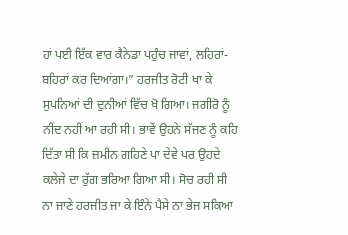ਹਾਂ ਪਈ ਇੱਕ ਵਾਰ ਕੈਨੇਡਾ ਪਹੁੰਚ ਜਾਵਾਂ, ਲਹਿਰਾਂ-ਬਹਿਰਾਂ ਕਰ ਦਿਆਂਗਾ।” ਹਰਜੀਤ ਰੋਟੀ ਖਾ ਕੇ ਸੁਪਨਿਆਂ ਦੀ ਦੁਨੀਆਂ ਵਿੱਚ ਖੋ ਗਿਆ। ਜਗੀਰੋ ਨੂੰ ਨੀਂਦ ਨਹੀਂ ਆ ਰਹੀ ਸੀ। ਭਾਵੇਂ ਉਹਨੇ ਸੱਜਣ ਨੂੰ ਕਹਿ ਦਿੱਤਾ ਸੀ ਕਿ ਜ਼ਮੀਨ ਗਹਿਣੇ ਪਾ ਦੇਵੇ ਪਰ ਉਹਦੇ ਕਲੇਜੇ ਦਾ ਰੁੱਗ ਭਰਿਆ ਗਿਆ ਸੀ। ਸੋਚ ਰਹੀ ਸੀ ਨਾ ਜਾਣੇ ਹਰਜੀਤ ਜਾ ਕੇ ਇੰਨੇ ਪੈਸੇ ਨਾ ਭੇਜ ਸਕਿਆ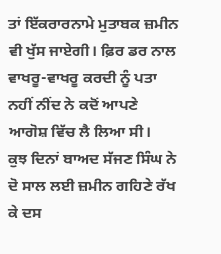ਤਾਂ ਇੱਕਰਾਰਨਾਮੇ ਮੁਤਾਬਕ ਜ਼ਮੀਨ ਵੀ ਖੁੱਸ ਜਾਏਗੀ। ਫ਼ਿਰ ਡਰ ਨਾਲ ਵਾਖਰੂ-ਵਾਖਰੂ ਕਰਦੀ ਨੂੰ ਪਤਾ ਨਹੀਂ ਨੀਂਦ ਨੇ ਕਦੋਂ ਆਪਣੇ ਆਗੋਸ਼ ਵਿੱਚ ਲੈ ਲਿਆ ਸੀ।
ਕੁਝ ਦਿਨਾਂ ਬਾਅਦ ਸੱਜਣ ਸਿੰਘ ਨੇ ਦੋ ਸਾਲ ਲਈ ਜ਼ਮੀਨ ਗਹਿਣੇ ਰੱਖ ਕੇ ਦਸ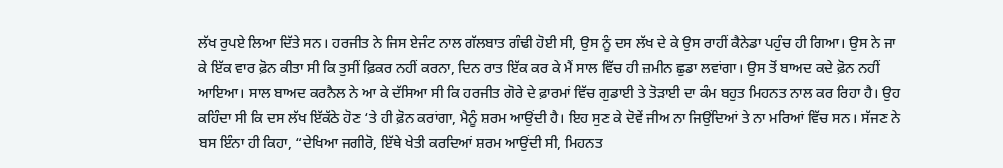ਲੱਖ ਰੁਪਏ ਲਿਆ ਦਿੱਤੇ ਸਨ। ਹਰਜੀਤ ਨੇ ਜਿਸ ਏਜੰਟ ਨਾਲ ਗੱਲਬਾਤ ਗੰਢੀ ਹੋਈ ਸੀ, ਉਸ ਨੂੰ ਦਸ ਲੱਖ ਦੇ ਕੇ ਉਸ ਰਾਹੀਂ ਕੈਨੇਡਾ ਪਹੁੰਚ ਹੀ ਗਿਆ। ਉਸ ਨੇ ਜਾ ਕੇ ਇੱਕ ਵਾਰ ਫ਼ੋਨ ਕੀਤਾ ਸੀ ਕਿ ਤੁਸੀਂ ਫ਼ਿਕਰ ਨਹੀਂ ਕਰਨਾ, ਦਿਨ ਰਾਤ ਇੱਕ ਕਰ ਕੇ ਮੈਂ ਸਾਲ ਵਿੱਚ ਹੀ ਜ਼ਮੀਨ ਛੁਡਾ ਲਵਾਂਗਾ। ਉਸ ਤੋਂ ਬਾਅਦ ਕਦੇ ਫ਼ੋਨ ਨਹੀਂ ਆਇਆ। ਸਾਲ ਬਾਅਦ ਕਰਨੈਲ ਨੇ ਆ ਕੇ ਦੱਸਿਆ ਸੀ ਕਿ ਹਰਜੀਤ ਗੋਰੇ ਦੇ ਫ਼ਾਰਮਾਂ ਵਿੱਚ ਗੁਡਾਈ ਤੇ ਤੋੜਾਈ ਦਾ ਕੰਮ ਬਹੁਤ ਮਿਹਨਤ ਨਾਲ ਕਰ ਰਿਹਾ ਹੈ। ਉਹ ਕਹਿੰਦਾ ਸੀ ਕਿ ਦਸ ਲੱਖ ਇੱਕੱਠੇ ਹੋਣ ‘ਤੇ ਹੀ ਫ਼ੋਨ ਕਰਾਂਗਾ, ਮੈਨੂੰ ਸ਼ਰਮ ਆਉਂਦੀ ਹੈ। ਇਹ ਸੁਣ ਕੇ ਦੋਵੇਂ ਜੀਅ ਨਾ ਜਿਉਂਦਿਆਂ ਤੇ ਨਾ ਮਰਿਆਂ ਵਿੱਚ ਸਨ। ਸੱਜਣ ਨੇ ਬਸ ਇੰਨਾ ਹੀ ਕਿਹਾ, “ਦੇਖਿਆ ਜਗੀਰੋ, ਇੱਥੇ ਖੇਤੀ ਕਰਦਿਆਂ ਸ਼ਰਮ ਆਉਂਦੀ ਸੀ, ਮਿਹਨਤ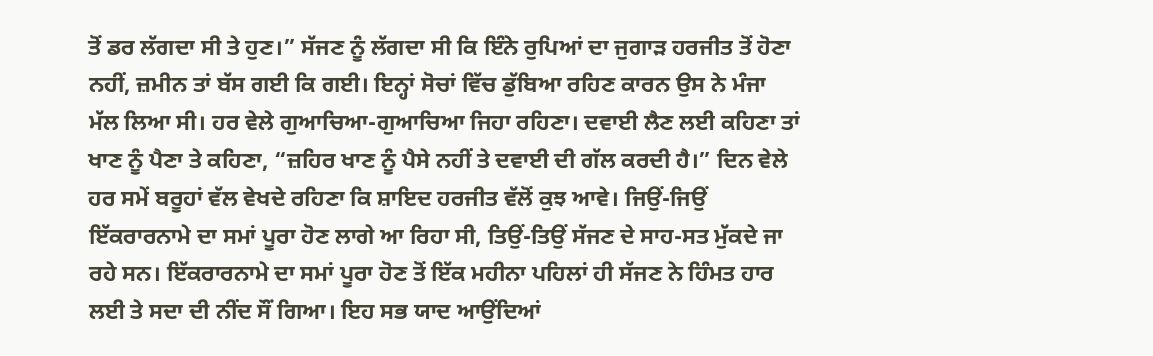ਤੋਂ ਡਰ ਲੱਗਦਾ ਸੀ ਤੇ ਹੁਣ।” ਸੱਜਣ ਨੂੰ ਲੱਗਦਾ ਸੀ ਕਿ ਇੰਨੇ ਰੁਪਿਆਂ ਦਾ ਜੁਗਾੜ ਹਰਜੀਤ ਤੋਂ ਹੋਣਾ ਨਹੀਂ, ਜ਼ਮੀਨ ਤਾਂ ਬੱਸ ਗਈ ਕਿ ਗਈ। ਇਨ੍ਹਾਂ ਸੋਚਾਂ ਵਿੱਚ ਡੁੱਬਿਆ ਰਹਿਣ ਕਾਰਨ ਉਸ ਨੇ ਮੰਜਾ ਮੱਲ ਲਿਆ ਸੀ। ਹਰ ਵੇਲੇ ਗੁਆਚਿਆ-ਗੁਆਚਿਆ ਜਿਹਾ ਰਹਿਣਾ। ਦਵਾਈ ਲੈਣ ਲਈ ਕਹਿਣਾ ਤਾਂ ਖਾਣ ਨੂੰ ਪੈਣਾ ਤੇ ਕਹਿਣਾ, “ਜ਼ਹਿਰ ਖਾਣ ਨੂੰ ਪੈਸੇ ਨਹੀਂ ਤੇ ਦਵਾਈ ਦੀ ਗੱਲ ਕਰਦੀ ਹੈ।” ਦਿਨ ਵੇਲੇ ਹਰ ਸਮੇਂ ਬਰੂਹਾਂ ਵੱਲ ਵੇਖਦੇ ਰਹਿਣਾ ਕਿ ਸ਼ਾਇਦ ਹਰਜੀਤ ਵੱਲੋਂ ਕੁਝ ਆਵੇ। ਜਿਉਂ-ਜਿਉਂ ਇੱਕਰਾਰਨਾਮੇ ਦਾ ਸਮਾਂ ਪੂਰਾ ਹੋਣ ਲਾਗੇ ਆ ਰਿਹਾ ਸੀ, ਤਿਉਂ-ਤਿਉਂ ਸੱਜਣ ਦੇ ਸਾਹ-ਸਤ ਮੁੱਕਦੇ ਜਾ ਰਹੇ ਸਨ। ਇੱਕਰਾਰਨਾਮੇ ਦਾ ਸਮਾਂ ਪੂਰਾ ਹੋਣ ਤੋਂ ਇੱਕ ਮਹੀਨਾ ਪਹਿਲਾਂ ਹੀ ਸੱਜਣ ਨੇ ਹਿੰਮਤ ਹਾਰ ਲਈ ਤੇ ਸਦਾ ਦੀ ਨੀਂਦ ਸੌਂ ਗਿਆ। ਇਹ ਸਭ ਯਾਦ ਆਉਂਦਿਆਂ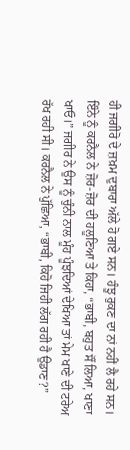ਹੀ ਜਗੀਰੋ ਦੇ ਜ਼ਖ਼ਮ ਦੁਬਾਰਾ ਅੱਲੇ ਹੋ ਗਏ ਸਨ। ਹੰਝੂ ਰੁਕਣ ਦਾ ਨਾਂ ਨਹੀਂ ਲੈ ਰਹੇ ਸਨ। ਇੰਨੇ ਨੂੰ ਕਰਨੈਲ ਨੇ ਜ਼ੋਰ-ਜ਼ੋਰ ਦੀ ਹਲੂਣਿਆ ਤੇ ਕਿਹਾ, “ਭਾਬੀ, ਬਹੁਤ ਸੌਂ ਲਿਆ, ਖਾਣਾ ਖਾਓ।” ਜਗੀਰ ਨੇ ਉਸ ਨੂੰ ਚੁੰਨੀ ਨਾਲ ਮੂੰਹ ਪੂੰਝਦਿਆਂ ਦੇਖਿਆ ਤਾਂ ਮੇਮ ਖਾਣੇ ਦੀ ਟਰੇਅ ਰੱਖ ਰਹੀ ਸੀ। ਕਰਨੈਲ ਨੇ ਪੁੱਛਿਆ, “ਭਾਬੀ, ਕਿਹੋ ਜਿਹੀ ਲੱਗ ਰਹੀ ਹੈ ਉਡਾਣ?”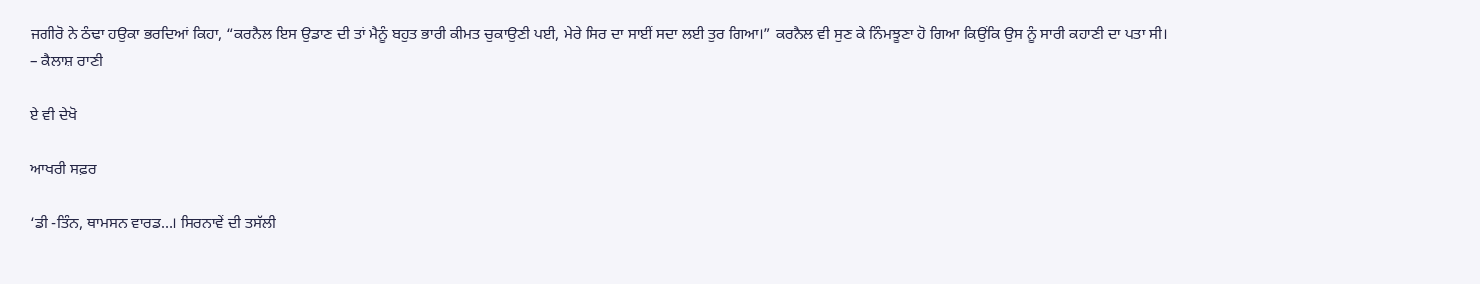ਜਗੀਰੋ ਨੇ ਠੰਢਾ ਹਉਕਾ ਭਰਦਿਆਂ ਕਿਹਾ, “ਕਰਨੈਲ ਇਸ ਉਡਾਣ ਦੀ ਤਾਂ ਮੈਨੂੰ ਬਹੁਤ ਭਾਰੀ ਕੀਮਤ ਚੁਕਾਉਣੀ ਪਈ, ਮੇਰੇ ਸਿਰ ਦਾ ਸਾਈਂ ਸਦਾ ਲਈ ਤੁਰ ਗਿਆ।” ਕਰਨੈਲ ਵੀ ਸੁਣ ਕੇ ਨਿੰਮਝੂਣਾ ਹੋ ਗਿਆ ਕਿਉਂਕਿ ਉਸ ਨੂੰ ਸਾਰੀ ਕਹਾਣੀ ਦਾ ਪਤਾ ਸੀ।
– ਕੈਲਾਸ਼ ਰਾਣੀ

ਏ ਵੀ ਦੇਖੋ

ਆਖਰੀ ਸਫ਼ਰ

‘ਡੀ -ਤਿੰਨ, ਥਾਮਸਨ ਵਾਰਡ…। ਸਿਰਨਾਵੇਂ ਦੀ ਤਸੱਲੀ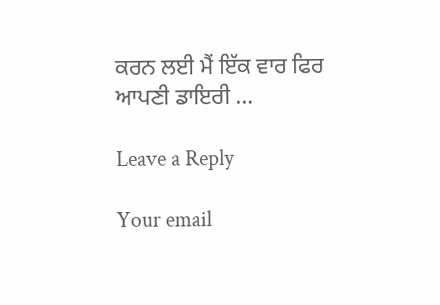ਕਰਨ ਲਈ ਮੈਂ ਇੱਕ ਵਾਰ ਫਿਰ ਆਪਣੀ ਡਾਇਰੀ …

Leave a Reply

Your email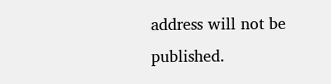address will not be published.